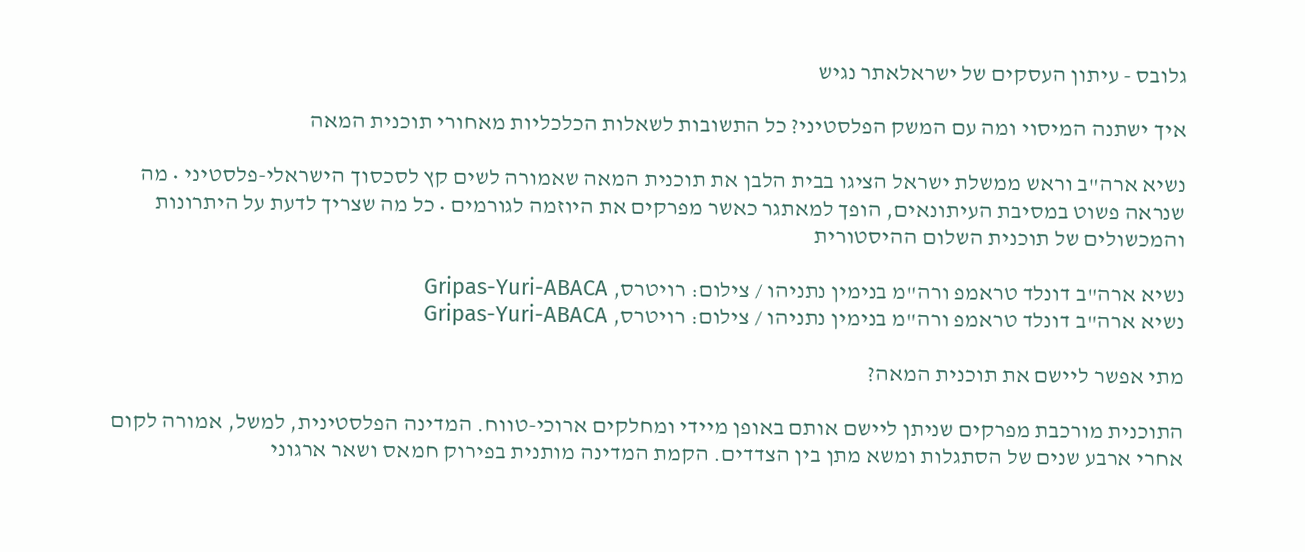גלובס - עיתון העסקים של ישראלאתר נגיש

איך ישתנה המיסוי ומה עם המשק הפלסטיני? כל התשובות לשאלות הכלכליות מאחורי תוכנית המאה

נשיא ארה"ב וראש ממשלת ישראל הציגו בבית הלבן את תוכנית המאה שאמורה לשים קץ לסכסוך הישראלי-פלסטיני • מה שנראה פשוט במסיבת העיתונאים, הופך למאתגר כאשר מפרקים את היוזמה לגורמים • כל מה שצריך לדעת על היתרונות והמכשולים של תוכנית השלום ההיסטורית

נשיא ארה"ב דונלד טראמפ ורה"מ בנימין נתניהו / צילום: רויטרס, Gripas-Yuri-ABACA
נשיא ארה"ב דונלד טראמפ ורה"מ בנימין נתניהו / צילום: רויטרס, Gripas-Yuri-ABACA

מתי אפשר ליישם את תוכנית המאה?

התוכנית מורכבת מפרקים שניתן ליישם אותם באופן מיידי ומחלקים ארוכי-טווח. המדינה הפלסטינית, למשל, אמורה לקום אחרי ארבע שנים של הסתגלות ומשא מתן בין הצדדים. הקמת המדינה מותנית בפירוק חמאס ושאר ארגוני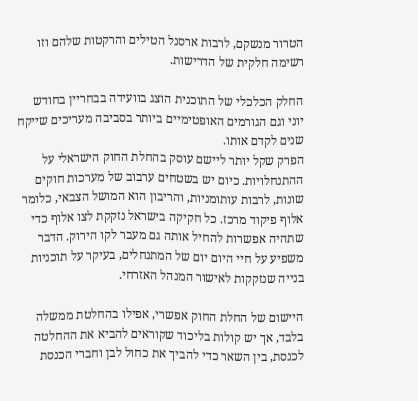הטרור מנשקם, לרבות ארסנל הטילים והרקטות שלהם וזו רשימה חלקית של הדרישות.

החלק הכלכלי של התוכנית הוצג בוועידה בבחריין בחודש יוני וגם הגורמים האופטימיים ביותר בסביבה מעריכים שייקח שנים לקדם אותו.
הפרק שקל יותר ליישם עוסק בהחלת החוק הישראלי על ההתנחלויות. כיום יש בשטחים ערבוב של מערכות חוקים שונות, לרבות עותומניות, והריבון הוא המושל הצבאי, כלומר אלוף פיקוד מרכז. כל חקיקה בישראל נזקקת לצו אלוף כדי שתהיה אפשרות להחיל אותה גם מעבר לקו הירוק. הדבר משפיע על חיי היום יום של המתנחלים, בעיקר על תוכניות בנייה שנזקקות לאישור המנהל האזרחי.

היישום של החלת החוק אפשרי, אפילו בהחלטת ממשלה בלבד, אך יש קולות בליכוד שקוראים להביא את ההחלטה לכנסת, בין השאר כדי להביך את כחול לבן וחברי הכנסת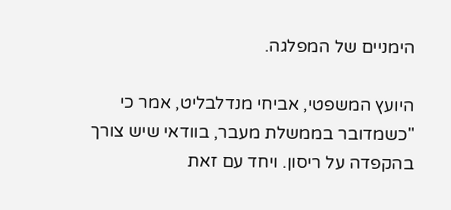הימניים של המפלגה.

היועץ המשפטי, אביחי מנדלבליט, אמר כי "כשמדובר בממשלת מעבר, בוודאי שיש צורך בהקפדה על ריסון. ויחד עם זאת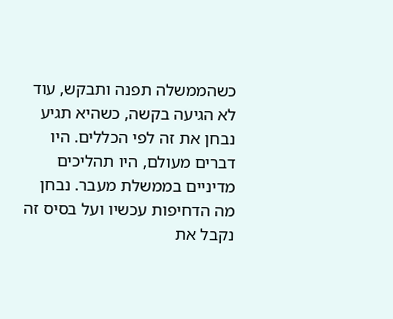כשהממשלה תפנה ותבקש, עוד לא הגיעה בקשה, כשהיא תגיע נבחן את זה לפי הכללים. היו דברים מעולם, היו תהליכים מדיניים בממשלת מעבר. נבחן מה הדחיפות עכשיו ועל בסיס זה נקבל את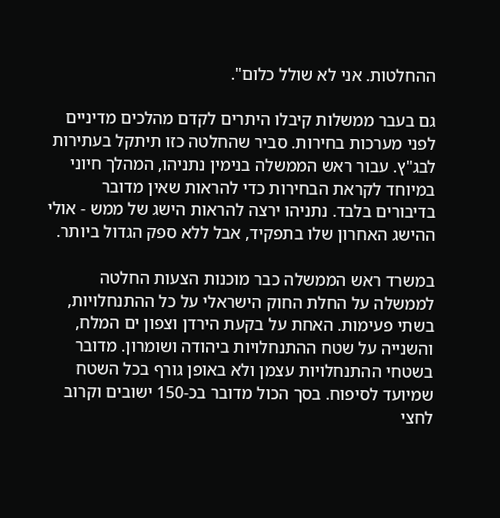ההחלטות. אני לא שולל כלום".

גם בעבר ממשלות קיבלו היתרים לקדם מהלכים מדיניים לפני מערכות בחירות. סביר שהחלטה כזו תיתקל בעתירות לבג"ץ. עבור ראש הממשלה בנימין נתניהו, המהלך חיוני במיוחד לקראת הבחירות כדי להראות שאין מדובר בדיבורים בלבד. נתניהו ירצה להראות הישג של ממש - אולי ההישג האחרון שלו בתפקיד, אבל ללא ספק הגדול ביותר.

במשרד ראש הממשלה כבר מוכנות הצעות החלטה לממשלה על החלת החוק הישראלי על כל ההתנחלויות, בשתי פעימות. האחת על בקעת הירדן וצפון ים המלח, והשנייה על שטח ההתנחלויות ביהודה ושומרון. מדובר בשטחי ההתנחלויות עצמן ולא באופן גורף בכל השטח שמיועד לסיפוח. בסך הכול מדובר בכ-150 ישובים וקרוב לחצי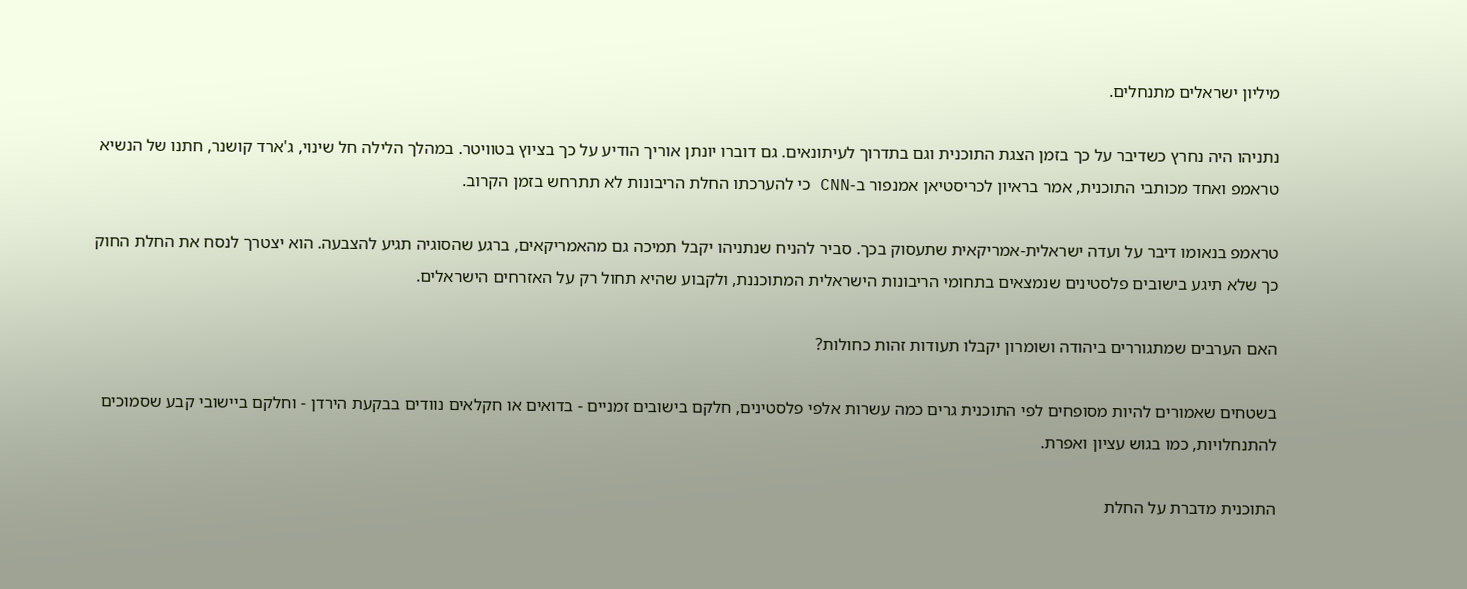מיליון ישראלים מתנחלים.

נתניהו היה נחרץ כשדיבר על כך בזמן הצגת התוכנית וגם בתדרוך לעיתונאים. גם דוברו יונתן אוריך הודיע על כך בציוץ בטוויטר. במהלך הלילה חל שינוי, ג'ארד קושנר, חתנו של הנשיא טראמפ ואחד מכותבי התוכנית, אמר בראיון לכריסטיאן אמנפור ב-CNN כי להערכתו החלת הריבונות לא תתרחש בזמן הקרוב.

טראמפ בנאומו דיבר על ועדה ישראלית-אמריקאית שתעסוק בכך. סביר להניח שנתניהו יקבל תמיכה גם מהאמריקאים, ברגע שהסוגיה תגיע להצבעה. הוא יצטרך לנסח את החלת החוק כך שלא תיגע בישובים פלסטינים שנמצאים בתחומי הריבונות הישראלית המתוכננת, ולקבוע שהיא תחול רק על האזרחים הישראלים.

האם הערבים שמתגוררים ביהודה ושומרון יקבלו תעודות זהות כחולות?

בשטחים שאמורים להיות מסופחים לפי התוכנית גרים כמה עשרות אלפי פלסטינים, חלקם בישובים זמניים - בדואים או חקלאים נוודים בבקעת הירדן - וחלקם ביישובי קבע שסמוכים להתנחלויות, כמו בגוש עציון ואפרת.

התוכנית מדברת על החלת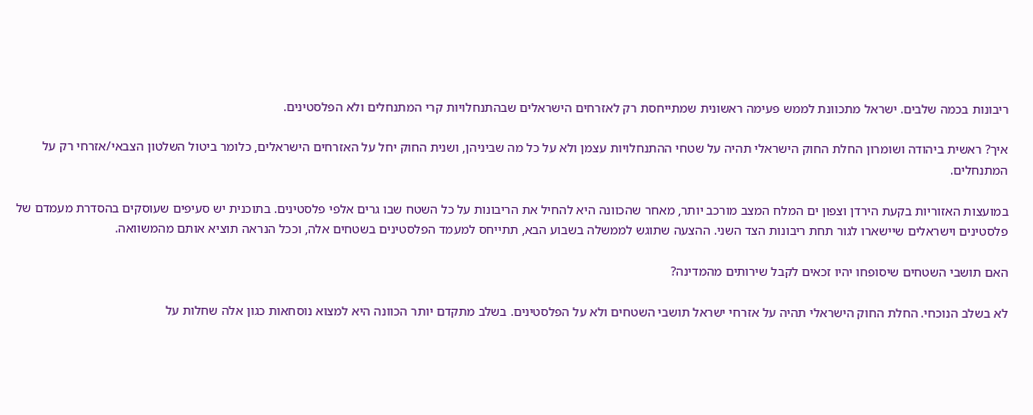ריבונות בכמה שלבים. ישראל מתכוונת לממש פעימה ראשונית שמתייחסת רק לאזרחים הישראלים שבהתנחלויות קרי המתנחלים ולא הפלסטינים.

איך? ראשית ביהודה ושומרון החלת החוק הישראלי תהיה על שטחי ההתנחלויות עצמן ולא על כל מה שביניהן, ושנית החוק יחל על האזרחים הישראלים, כלומר ביטול השלטון הצבאי/אזרחי רק על המתנחלים.

במועצות האזוריות בקעת הירדן וצפון ים המלח המצב מורכב יותר, מאחר שהכוונה היא להחיל את הריבונות על כל השטח שבו גרים אלפי פלסטינים. בתוכנית יש סעיפים שעוסקים בהסדרת מעמדם של פלסטינים וישראלים שיישארו לגור תחת ריבונות הצד השני. ההצעה שתוגש לממשלה בשבוע הבא, תתייחס למעמד הפלסטינים בשטחים אלה, וככל הנראה תוציא אותם מהמשוואה.

האם תושבי השטחים שיסופחו יהיו זכאים לקבל שירותים מהמדינה?

לא בשלב הנוכחי. החלת החוק הישראלי תהיה על אזרחי ישראל תושבי השטחים ולא על הפלסטינים. בשלב מתקדם יותר הכוונה היא למצוא נוסחאות כגון אלה שחלות על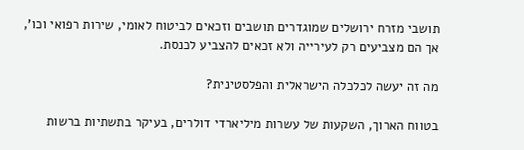תושבי מזרח ירושלים שמוגדרים תושבים וזכאים לביטוח לאומי, שירות רפואי וכו', אך הם מצביעים רק לעירייה ולא זכאים להצביע לכנסת.

מה זה יעשה לכלכלה הישראלית והפלסטינית?

בטווח הארוך, השקעות של עשרות מיליארדי דולרים, בעיקר בתשתיות ברשות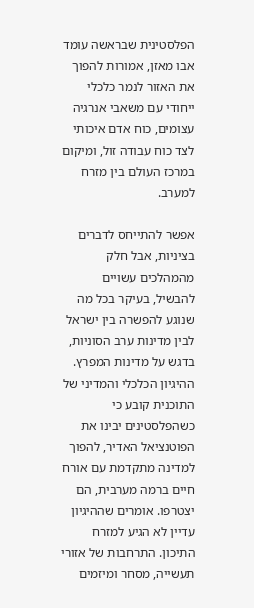הפלסטינית שבראשה עומד אבו מאזן, אמורות להפוך את האזור לנמר כלכלי ייחודי עם משאבי אנרגיה עצומים, כוח אדם איכותי לצד כוח עבודה זול, ומיקום במרכז העולם בין מזרח למערב.

אפשר להתייחס לדברים בציניות, אבל חלק מהמהלכים עשויים להבשיל, בעיקר בכל מה שנוגע להפשרה בין ישראל לבין מדינות ערב הסוניות, בדגש על מדינות המפרץ. ההיגיון הכלכלי והמדיני של התוכנית קובע כי כשהפלסטינים יבינו את הפוטנציאל האדיר, להפוך למדינה מתקדמת עם אורח חיים ברמה מערבית, הם יצטרפו. אומרים שההיגיון עדיין לא הגיע למזרח התיכון. התרחבות של אזורי תעשייה, מסחר ומיזמים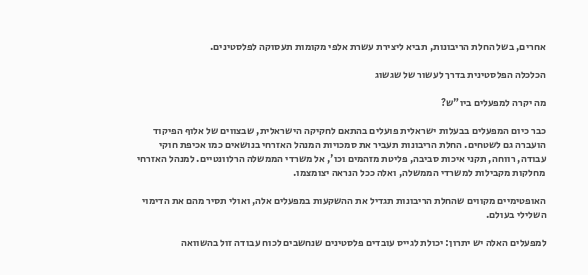אחרים, בשל החלת הריבונות, תביא ליצירת עשרת אלפי מקומות תעסוקה לפלסטינים.

הכלכלה הפלסטינית בדרך לעשור של שגשוג

מה יקרה למפעלים ביו"ש?

כבר כיום המפעלים בבעלות ישראלית פועלים בהתאם לחקיקה הישראלית, שבצווים של אלוף הפיקוד הועברה גם לשטחים. החלת הריבונות תעביר את סמכויות המנהל האזרחי בנושאים כמו אכיפת חוקי עבודה, רווחה, תקני איכות סביבה, פליטת מזהמים וכו', אל משרדי הממשלה הרלוונטיים. למנהל האזרחי מחלקות מקבילות למשרדי הממשלה, ואלה ככל הנראה יצומצמו.

האופטימיים מקווים שהחלת הריבונות תגדיל את ההשקעות במפעלים אלה, ואולי תסיר מהם את הדימוי השלילי בעולם.

למפעלים האלה יש יתרון: יכולת לגייס עובדים פלסטינים שנחשבים לכוח עבודה זול בהשוואה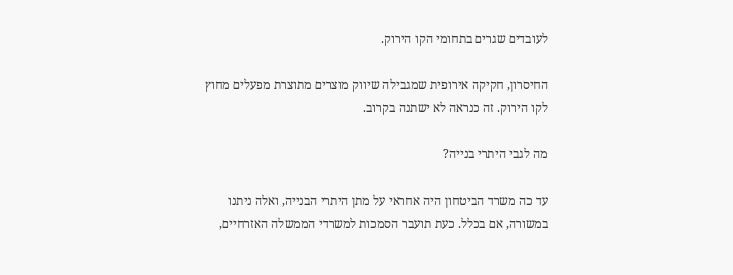לעובדים שגרים בתחומי הקו הירוק.

החיסרון, חקיקה אירופית שמגבילה שיווק מוצרים מתוצרת מפעלים מחוץ לקו הירוק. זה כנראה לא ישתנה בקרוב.

מה לגבי היתרי בנייה?

עד כה משרד הביטחון היה אחראי על מתן היתרי הבנייה, ואלה ניתנו במשורה, אם בכלל. כעת תועבר הסמכות למשרדי הממשלה האזרחיים,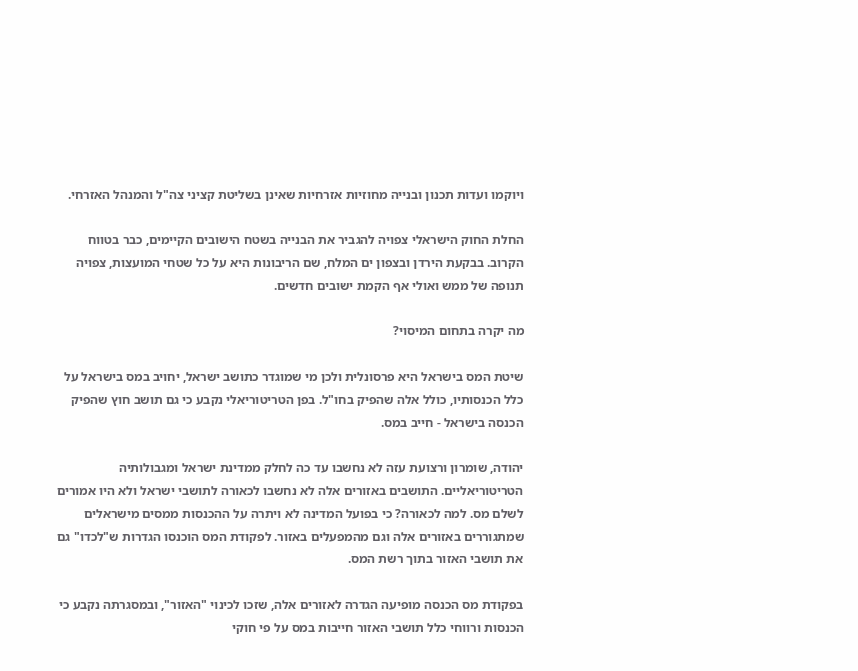ויוקמו ועדות תכנון ובנייה מחוזיות אזרחיות שאינן בשליטת קציני צה"ל והמנהל האזרחי.

החלת החוק הישראלי צפויה להגביר את הבנייה בשטח הישובים הקיימים, כבר בטווח הקרוב. בבקעת הירדן ובצפון ים המלח, שם הריבונות היא על כל שטחי המועצות, צפויה תנופה של ממש ואולי אף הקמת ישובים חדשים.

מה יקרה בתחום המיסוי?

שיטת המס בישראל היא פרסונלית ולכן מי שמוגדר כתושב ישראל, יחויב במס בישראל על כלל הכנסותיו, כולל אלה שהפיק בחו"ל. בפן הטריטוריאלי נקבע כי גם תושב חוץ שהפיק הכנסה בישראל - חייב במס.

יהודה, שומרון ורצועת עזה לא נחשבו עד כה לחלק ממדינת ישראל ומגבולותיה הטריטוריאליים. התושבים באזורים אלה לא נחשבו לכאורה לתושבי ישראל ולא היו אמורים לשלם מס. למה לכאורה? כי בפועל המדינה לא ויתרה על ההכנסות ממסים מישראלים שמתגוררים באזורים אלה וגם מהמפעלים באזור. לפקודת המס הוכנסו הגדרות ש"לכדו" גם את תושבי האזור בתוך רשת המס.

בפקודת מס הכנסה מופיעה הגדרה לאזורים אלה, שזכו לכינוי "האזור", ובמסגרתה נקבע כי הכנסות ורווחי כלל תושבי האזור חייבות במס על פי חוקי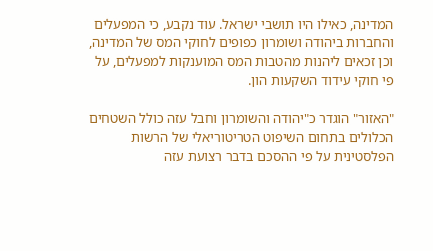המדינה, כאילו היו תושבי ישראל. עוד נקבע, כי המפעלים והחברות ביהודה ושומרון כפופים לחוקי המס של המדינה, וכן זכאים ליהנות מהטבות המס המוענקות למפעלים, על פי חוקי עידוד השקעות הון.

"האזור" הוגדר כ"יהודה והשומרון וחבל עזה כולל השטחים הכלולים בתחום השיפוט הטריטוריאלי של הרשות הפלסטינית על פי ההסכם בדבר רצועת עזה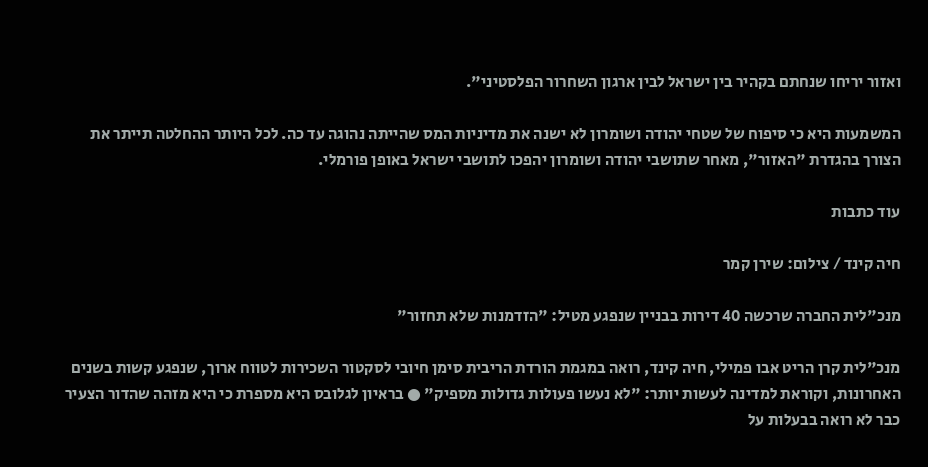ואזור יריחו שנחתם בקהיר בין ישראל לבין ארגון השחרור הפלסטיני".

המשמעות היא כי סיפוח של שטחי יהודה ושומרון לא ישנה את מדיניות המס שהייתה נהוגה עד כה. לכל היותר ההחלטה תייתר את הצורך בהגדרת "האזור", מאחר שתושבי יהודה ושומרון יהפכו לתושבי ישראל באופן פורמלי.

עוד כתבות

חיה קינד / צילום: שירן קמר

מנכ"לית החברה שרכשה 40 דירות בבניין שנפגע מטיל: "הזדמנות שלא תחזור"

מנכ"לית קרן הריט אבו פמילי, חיה קינד, רואה במגמת הורדת הריבית סימן חיובי לסקטור השכירות לטווח ארוך, שנפגע קשות בשנים האחרונות, וקוראת למדינה לעשות יותר: "לא נעשו פעולות גדולות מספיק" ● בראיון לגלובס היא מספרת כי היא מזהה שהדור הצעיר כבר לא רואה בבעלות על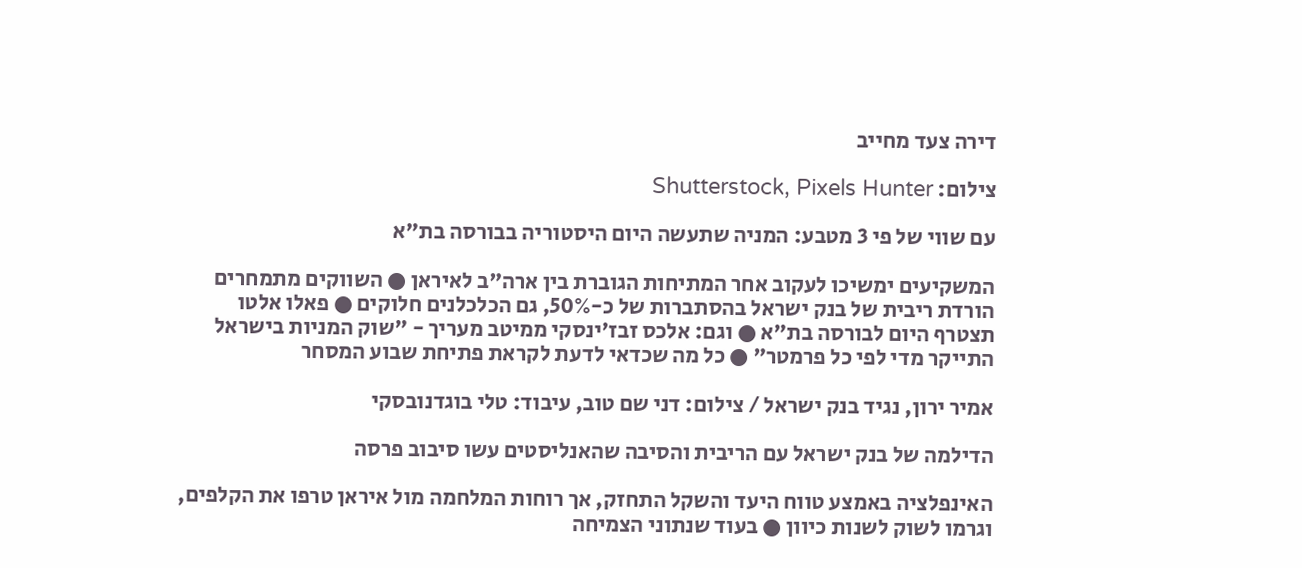דירה צעד מחייב

צילום: Shutterstock, Pixels Hunter

עם שווי של פי 3 מטבע: המניה שתעשה היום היסטוריה בבורסה בת"א

המשקיעים ימשיכו לעקוב אחר המתיחות הגוברת בין ארה"ב לאיראן ● השווקים מתמחרים הורדת ריבית של בנק ישראל בהסתברות של כ-50%, גם הכלכלנים חלוקים ● פאלו אלטו תצטרף היום לבורסה בת"א ● וגם: אלכס זבז'ינסקי ממיטב מעריך - "שוק המניות בישראל התייקר מדי לפי כל פרמטר" ● כל מה שכדאי לדעת לקראת פתיחת שבוע המסחר

אמיר ירון, נגיד בנק ישראל / צילום: דני שם טוב, עיבוד: טלי בוגדנובסקי

הדילמה של בנק ישראל עם הריבית והסיבה שהאנליסטים עשו סיבוב פרסה

האינפלציה באמצע טווח היעד והשקל התחזק, אך רוחות המלחמה מול איראן טרפו את הקלפים, וגרמו לשוק לשנות כיוון ● בעוד שנתוני הצמיחה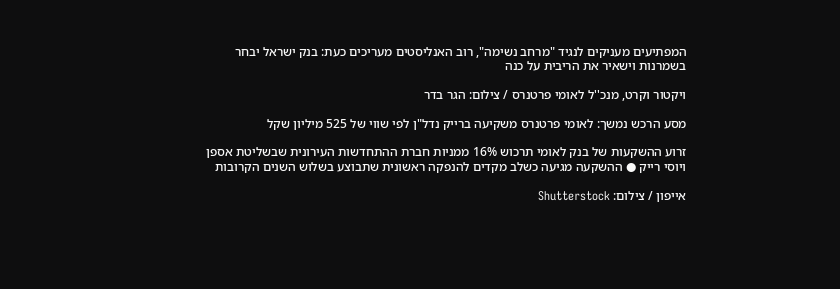המפתיעים מעניקים לנגיד "מרחב נשימה", רוב האנליסטים מעריכים כעת: בנק ישראל יבחר בשמרנות וישאיר את הריבית על כנה

ויקטור וקרט, מנכ''ל לאומי פרטנרס / צילום: הגר בדר

מסע הרכש נמשך: לאומי פרטנרס משקיעה ברייק נדל"ן לפי שווי של 525 מיליון שקל

זרוע ההשקעות של בנק לאומי תרכוש 16% ממניות חברת ההתחדשות העירונית שבשליטת אספן ויוסי רייק ● ההשקעה מגיעה כשלב מקדים להנפקה ראשונית שתבוצע בשלוש השנים הקרובות

אייפון / צילום: Shutterstock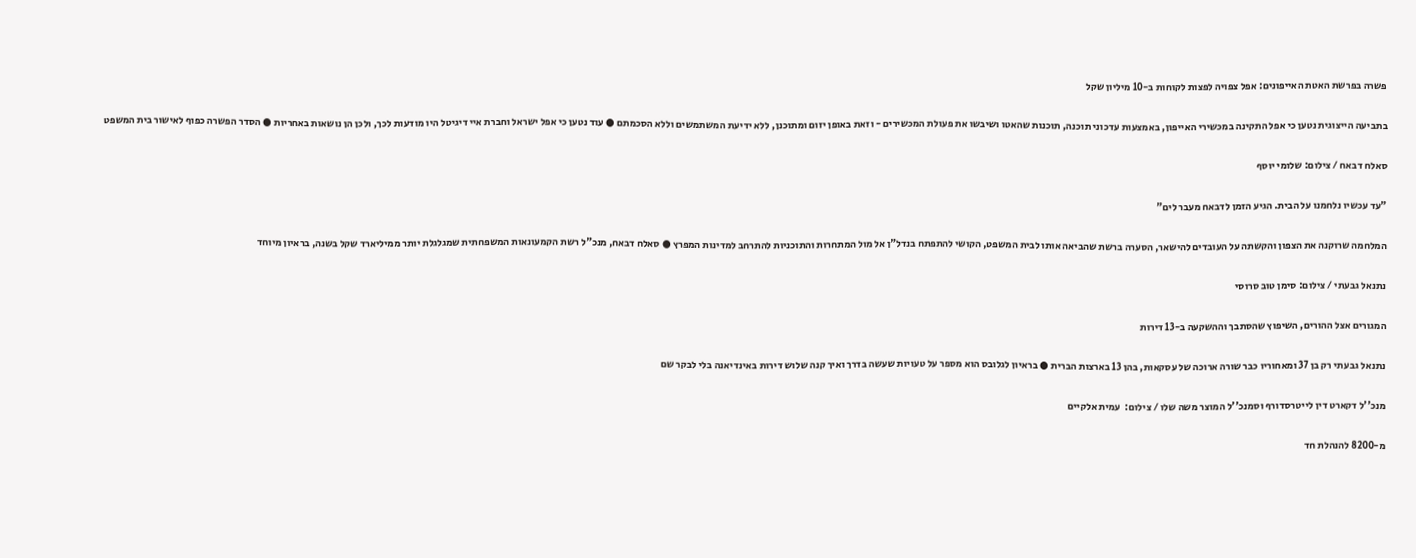פשרה בפרשת האטת האייפונים: אפל צפויה לפצות לקוחות ב-10 מיליון שקל

בתביעה הייצוגית נטען כי אפל התקינה במכשירי האייפון, באמצעות עדכוני תוכנה, תוכנות שהאטו ושיבשו את פעולת המכשירים - וזאת באופן יזום ומתוכנן, ללא ידיעת המשתמשים וללא הסכמתם ● עוד נטען כי אפל ישראל וחברת איי דיגיטל היו מודעות לכך, ולכן הן נושאות באחריות ● הסדר הפשרה כפוף לאישור בית המשפט

סאלח דבאח / צילום: שלומי יוסף

"עד עכשיו נלחמנו על הבית. הגיע הזמן לדבאח מעבר לים"

המלחמה שרוקנה את הצפון והקשתה על העובדים להישאר, הסערה ברשת שהביאה אותו לבית המשפט, הקושי להתפתח בנדל"ן אל מול המתחרות והתוכניות להתרחב למדינות המפרץ ● סאלח דבאח, מנכ"ל רשת הקמעונאות המשפחתית שמגלגלת יותר ממיליארד שקל בשנה, בראיון מיוחד

נתנאל גבעתי / צילום: סימן טוב סרוסי

המגורים אצל ההורים, השיפוץ שהסתבך וההשקעה ב-13 דירות

נתנאל גבעתי רק בן 37 ומאחוריו כבר שורה ארוכה של עסקאות, בהן 13 בארצות הברית ● בראיון לגלובס הוא מספר על טעויות שעשה בדרך ואיך קנה שלוש דירות באינדיאנה בלי לבקר שם

מנכ''ל דקארט דין לייטרסדורף וסמנכ''ל המוצר משה שלו / צילום:  עמית אלקיים

מ-8200 להנהלת חד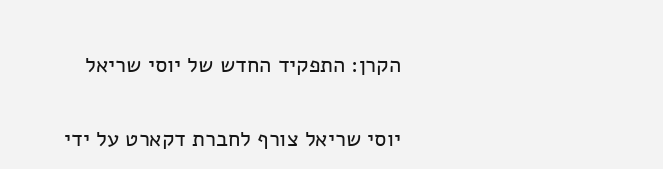הקרן: התפקיד החדש של יוסי שריאל

יוסי שריאל צורף לחברת דקארט על ידי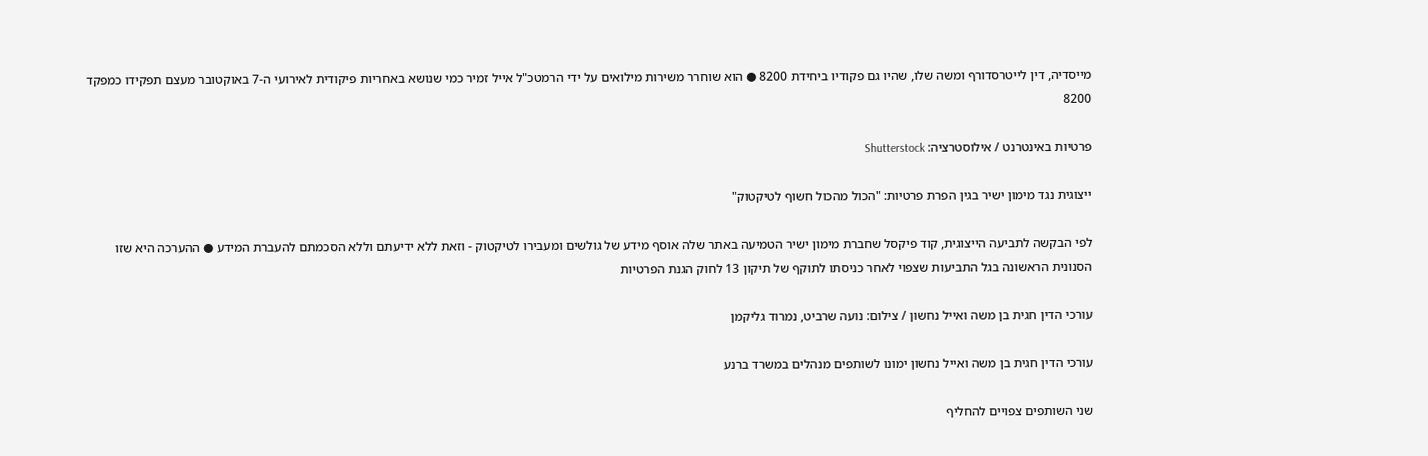מייסדיה, דין לייטרסדורף ומשה שלו, שהיו גם פקודיו ביחידת 8200 ● הוא שוחרר משירות מילואים על ידי הרמטכ"ל אייל זמיר כמי שנושא באחריות פיקודית לאירועי ה-7 באוקטובר מעצם תפקידו כמפקד 8200

פרטיות באינטרנט / אילוסטרציה: Shutterstock

ייצוגית נגד מימון ישיר בגין הפרת פרטיות: "הכול מהכול חשוף לטיקטוק"

לפי הבקשה לתביעה הייצוגית, קוד פיקסל שחברת מימון ישיר הטמיעה באתר שלה אוסף מידע של גולשים ומעבירו לטיקטוק - וזאת ללא ידיעתם וללא הסכמתם להעברת המידע ● ההערכה היא שזו הסנונית הראשונה בגל התביעות שצפוי לאחר כניסתו לתוקף של תיקון 13 לחוק הגנת הפרטיות

עורכי הדין חגית בן משה ואייל נחשון / צילום: נועה שרביט, נמרוד גליקמן

עורכי הדין חגית בן משה ואייל נחשון ימונו לשותפים מנהלים במשרד ברנע

שני השותפים צפויים להחליף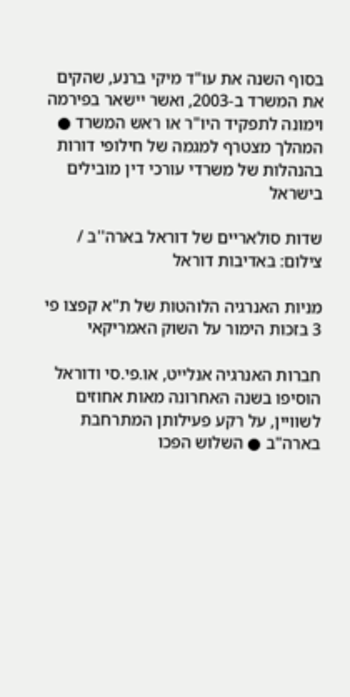בסוף השנה את עו"ד מיקי ברנע, שהקים את המשרד ב-2003, ואשר יישאר בפירמה וימונה לתפקיד היו"ר או ראש המשרד ● המהלך מצטרף למגמה של חילופי דורות בהנהלות של משרדי עורכי דין מובילים בישראל

שדות סולאריים של דוראל בארה''ב / צילום: באדיבות דוראל

מניות האנרגיה הלוהטות של ת"א קפצו פי 3 בזכות הימור על השוק האמריקאי

חברות האנרגיה אנלייט, או.פי.סי ודוראל הוסיפו בשנה האחרונה מאות אחוזים לשוויין, על רקע פעילותן המתרחבת בארה"ב ● השלוש הפכו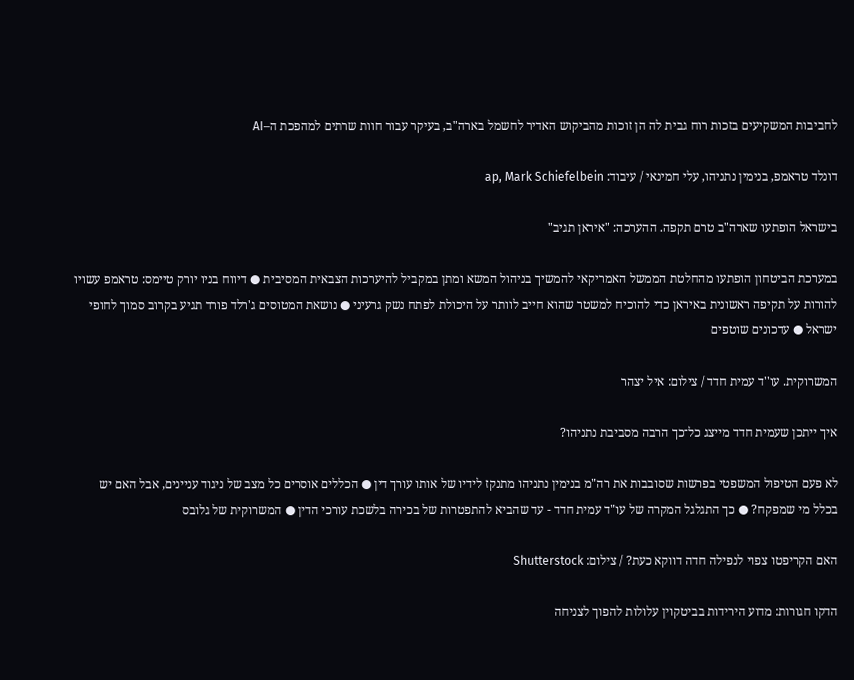לחביבות המשקיעים בזכות רוח גבית לה הן זוכות מהביקוש האדיר לחשמל בארה"ב, בעיקר עבור חוות שרתים למהפכת ה–AI

דונלד טראמפ, בנימין נתניהו, עלי חמינאי / עיבוד: ap, Mark Schiefelbein

בישראל הופתעו שארה"ב טרם תקפה. ההערכה: "איראן תגיב"

במערכת הביטחון הופתעו מהחלטת הממשל האמריקאי להמשיך בניהול המשא ומתן במקביל להיערכות הצבאית המסיבית ● דיווח בניו יורק טיימס: טראמפ עשויו להורות על תקיפה ראשונית באיראן כדי להוכיח למשטר שהוא חייב לוותר על היכולת לפתח נשק גרעיני ● נושאת המטוסים ג'רלד פורד תגיע בקרוב סמוך לחופי ישראל ● עדכונים שוטפים

המשרוקית. עו''ד עמית חדד / צילום: איל יצהר

איך ייתכן שעמית חדד מייצג כל־כך הרבה מסביבת נתניהו?

לא פעם הטיפול המשפטי בפרשות שסובבות את רה"מ בנימין נתניהו מתנקז לידיו של אותו עורך דין ● הכללים אוסרים כל מצב של ניגוד עניינים, אבל האם יש בכלל מי שמפקח? ● כך התגלגל המקרה של עו"ד עמית חדד - עד שהביא להתפטרות של בכירה בלשכת עורכי הדין ● המשרוקית של גלובס

האם הקריפטו צפוי לנפילה חדה דווקא כעת? / צילום: Shutterstock

הדקו חגורות: מדוע הירידות בביטקוין עלולות להפוך לצניחה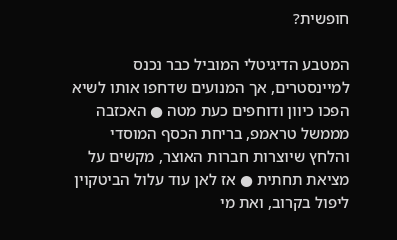חופשית?

המטבע הדיגיטלי המוביל כבר נכנס למיינסטרים, אך המנועים שדחפו אותו לשיא הפכו כיוון ודוחפים כעת מטה ● האכזבה מממשל טראמפ, בריחת הכסף המוסדי והלחץ שיוצרות חברות האוצר, מקשים על מציאת תחתית ● אז לאן עוד עלול הביטקוין ליפול בקרוב, ואת מי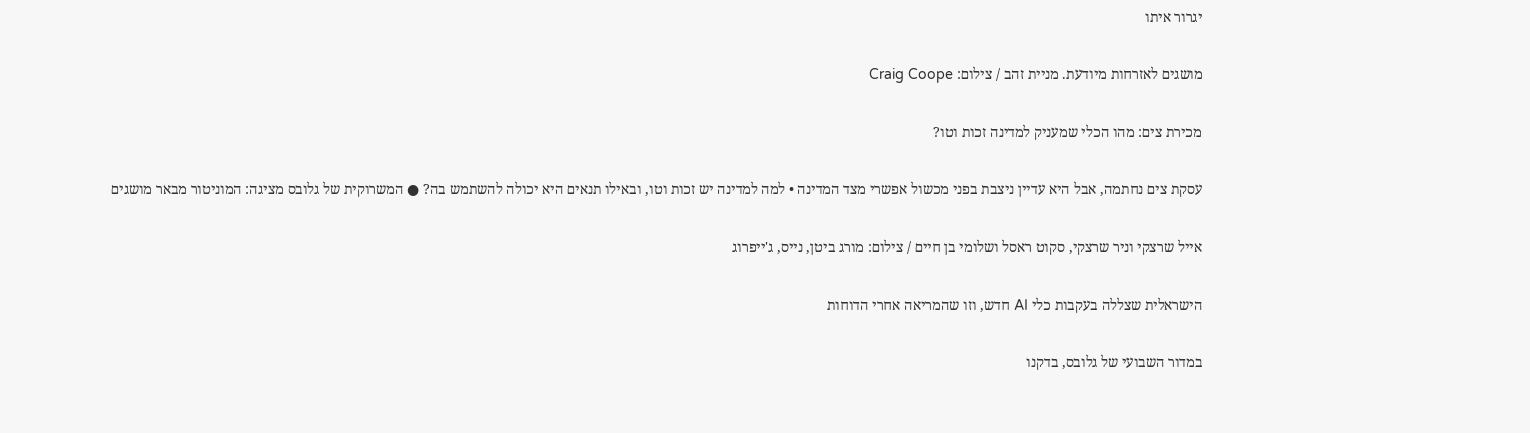יגרור איתו

מושגים לאזרחות מיודעת. מניית זהב / צילום: Craig Coope

מכירת צים: מהו הכלי שמעניק למדינה זכות וטו?

עסקת צים נחתמה, אבל היא עדיין ניצבת בפני מכשול אפשרי מצד המדינה • למה למדינה יש זכות וטו, ובאילו תנאים היא יכולה להשתמש בה? ● המשרוקית של גלובס מציגה: המוניטור מבאר מושגים

אייל שרצקי וניר שרצקי, סקוט ראסל ושלומי בן חיים / צילום: מורג ביטן, נייס, ג'ייפרוג

הישראלית שצללה בעקבות כלי AI חדש, וזו שהמריאה אחרי הדוחות

במדור השבועי של גלובס, בדקנו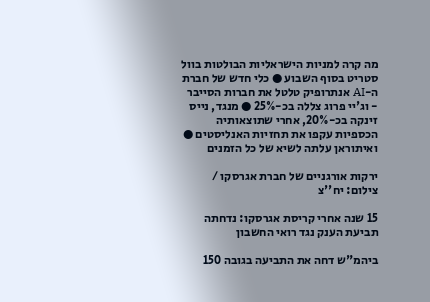מה קרה למניות הישראליות הבולטות בוול סטריט בסוף השבוע ● כלי חדש של חברת ה-AI אנתרופיק טלטל את חברות הסייבר - וג'יי פרוג צללה בכ-25% ● מנגד, נייס זינקה בכ-20%, אחרי שתוצאותיה הכספיות עקפו את תחזיות האנליסטים ● ואיתוראן עלתה לשיא של כל הזמנים

ירקות אורגניים של חברת אגרסקו / צילום: יח''צ

15 שנה אחרי קריסת אגרסקו: נדחתה תביעת הענק נגד רואי החשבון

ביהמ"ש דחה את התביעה בגובה 150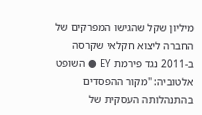מיליון שקל שהגישו המפרקים של החברה ליצוא חקלאי שקרסה ב-2011 נגד פירמת EY ● השופט אלטוביה: "מקור ההפסדים בהתנהלותה העסקית של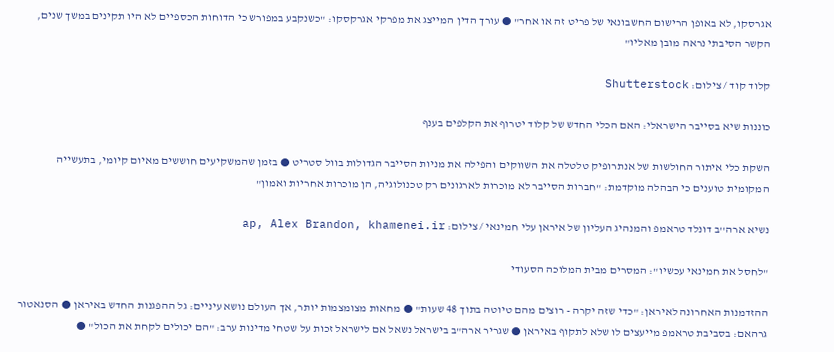אגרסקו, לא באופן הרישום החשבונאי של פריט זה או אחר" ● עורך הדין המייצג את מפרקי אגרקסקו: "כשנקבע במפורש כי הדוחות הכספיים לא היו תקינים במשך שנים, הקשר הסיבתי נראה מובן מאליו"

קלוד קוד / צילום: Shutterstock

כוננות שיא בסייבר הישראלי: האם הכלי החדש של קלוד יטרוף את הקלפים בענף

השקת כלי איתור החולשות של אנתרופיק טלטלה את השווקים והפילה את מניות הסייבר הגדולות בוול סטריט ● בזמן שהמשקיעים חוששים מאיום קיומי, בתעשייה המקומית טוענים כי הבהלה מוקדמת: "חברות הסייבר לא מוכרות לארגונים רק טכנולוגיה, הן מוכרות אחריות ואמון"

נשיא ארה''ב דונלד טראמפ והמנהיג העליון של איראן עלי חמינאי / צילום: ap, Alex Brandon, khamenei.ir

"לחסל את חמינאי עכשיו": המסרים מבית המלוכה הסעודי

ההזדמנות האחרונה לאיראן: "כדי שזה יקרה - רוצים מהם טיוטה בתוך 48 שעות" ● מחאות מצומצמות יותר, אך העולם נושא עיניים: גל ההפגנות החדש באיראן ● הסנאטור גרהאם: בסביבת טראמפ מייעצים לו שלא לתקוף באיראן ● שגריר ארה"ב בישראל נשאל אם לישראל זכות על שטחי מדינות ערב: "הם יכולים לקחת את הכול" ●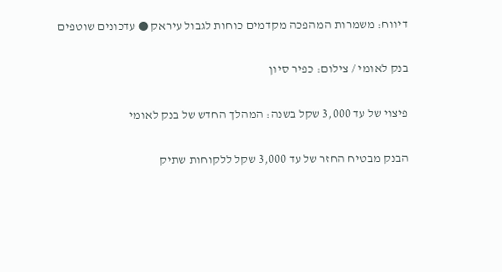דיווח: משמרות המהפכה מקדמים כוחות לגבול עיראק ● עדכונים שוטפים

בנק לאומי / צילום: כפיר סיון

פיצוי של עד 3,000 שקל בשנה: המהלך החדש של בנק לאומי

הבנק מבטיח החזר של עד 3,000 שקל ללקוחות שתיק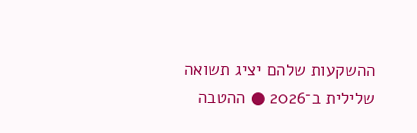ההשקעות שלהם יציג תשואה שלילית ב־2026 ● ההטבה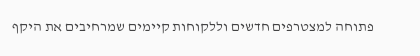פתוחה למצטרפים חדשים וללקוחות קיימים שמרחיבים את היקף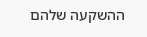ההשקעה שלהם